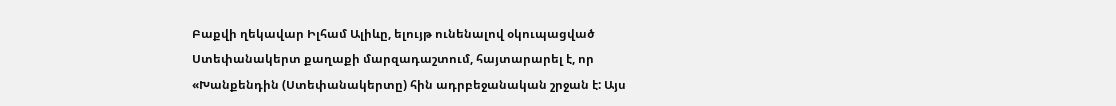Բաքվի ղեկավար Իլհամ Ալիևը, ելույթ ունենալով օկուպացված Ստեփանակերտ քաղաքի մարզադաշտում, հայտարարել է, որ «Խանքենդին (Ստեփանակերտը) հին ադրբեջանական շրջան է: Այս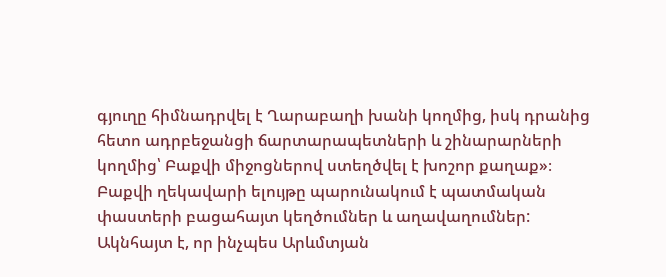գյուղը հիմնադրվել է Ղարաբաղի խանի կողմից, իսկ դրանից հետո ադրբեջանցի ճարտարապետների և շինարարների կողմից՝ Բաքվի միջոցներով ստեղծվել է խոշոր քաղաք»։ Բաքվի ղեկավարի ելույթը պարունակում է պատմական փաստերի բացահայտ կեղծումներ և աղավաղումներ: Ակնհայտ է, որ ինչպես Արևմտյան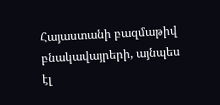Հայաստանի բազմաթիվ բնակավայրերի, այնպես էլ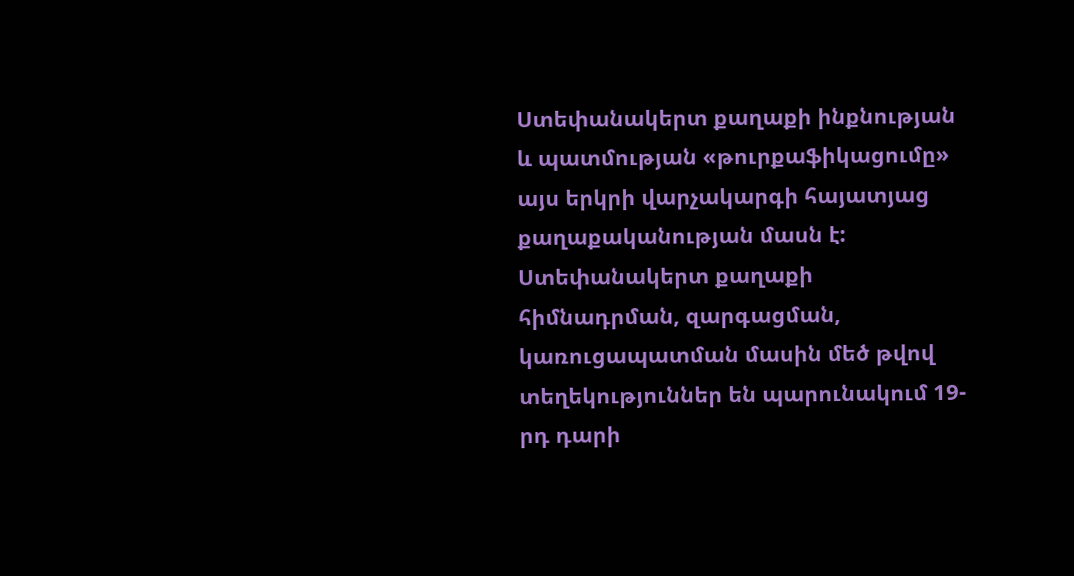Ստեփանակերտ քաղաքի ինքնության և պատմության «թուրքաֆիկացումը» այս երկրի վարչակարգի հայատյաց քաղաքականության մասն է: Ստեփանակերտ քաղաքի հիմնադրման, զարգացման, կառուցապատման մասին մեծ թվով տեղեկություններ են պարունակում 19-րդ դարի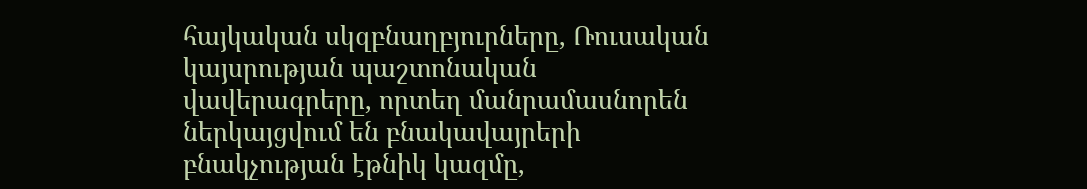հայկական սկզբնաղբյուրները, Ռուսական կայսրության պաշտոնական վավերագրերը, որտեղ մանրամասնորեն ներկայցվում են բնակավայրերի բնակչության էթնիկ կազմը,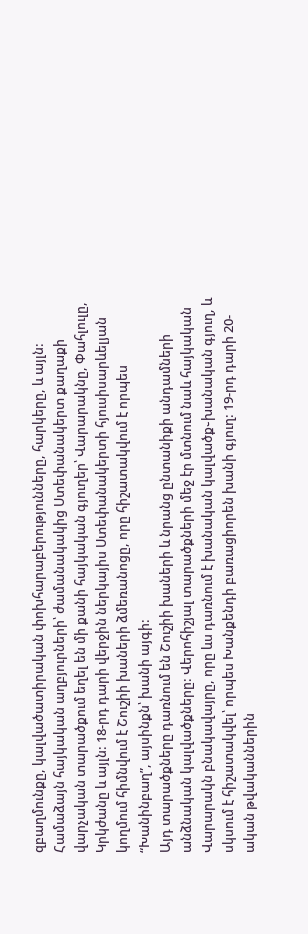զբաղմունքը, կալվածատիրական փոխհարաբերությունները, հարկերը, և այլն: Համաձայն հայկական աղբյուրների՝ ժամանակակից Ստեփանակերտ քաղաքի վարչական տարածքում եղել են մի քանի հայկական գյուղեր՝ Վարարակնը, Փահլուլը, Կրկժանը և այլն: 18-րդ դարի վերջին ներկայիս Ստեփանակերտի հյուսիսարևելյան կողմում հիմնվում է Շուշիի խաների ձմեռանոցը, որը հիշատակվում է որպես “Խանինբաղ”, այսինքն՝ խանի այգի:
Այդ տարածքները դառնում են Շուշիի խաների և նրանց ընտանիքի անդամների անձնական կալվածքները: Վերոհիշյալ տարածքների մեջ էր մտնում նաև հայկական Վարարակն բնակավայրը, որը ևս դառնում է խանական կալվածք֊խանական գյուղ, և սկսում է հիշատակվել՝ որպես Խանքենդի բառացիորեն խանի գյուղ: 19-րդ դարի 20-ական թվականներին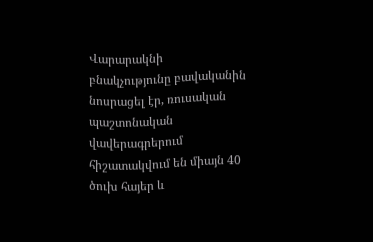Վարարակնի բնակչությունը բավականին նոսրացել էր, ռուսական պաշտոնական վավերագրերում հիշատակվում են միայն 40 ծուխ հայեր և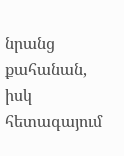նրանց քահանան, իսկ հետագայում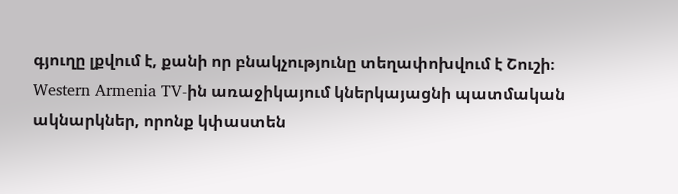գյուղը լքվում է, քանի որ բնակչությունը տեղափոխվում է Շուշի։
Western Armenia TV-ին առաջիկայում կներկայացնի պատմական ակնարկներ, որոնք կփաստեն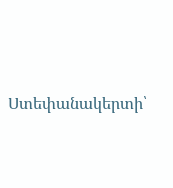Ստեփանակերտի՝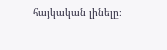հայկական լինելը։